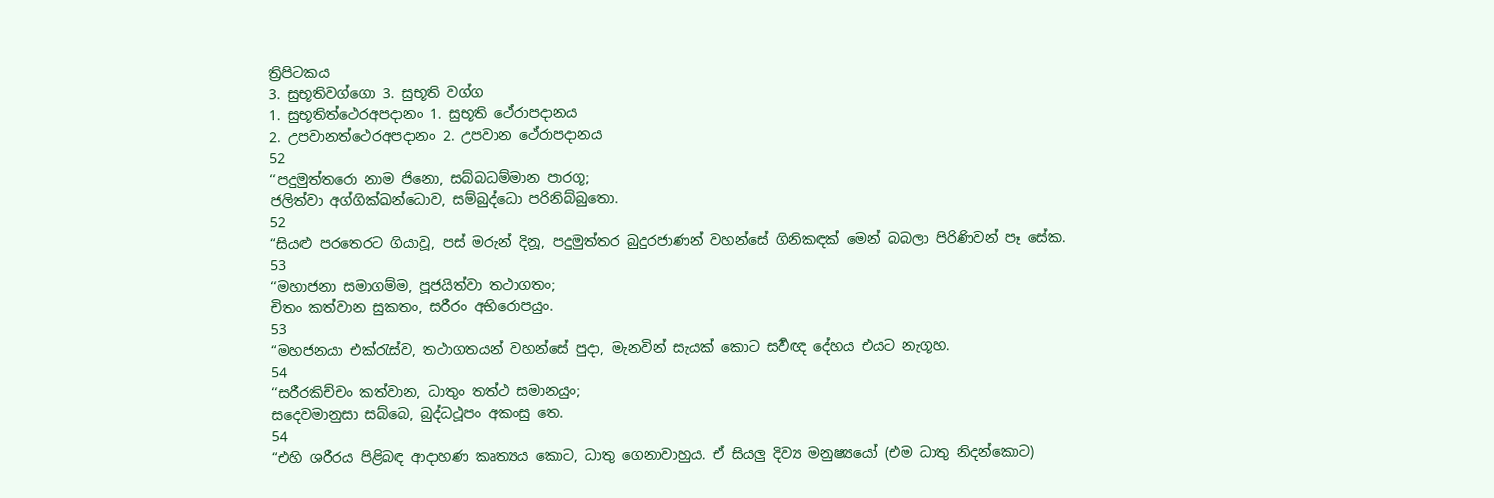ත්‍රිපිටකය
3. සුභූතිවග්ගො 3. සුභූති වග්ග
1. සුභූතිත්ථෙරඅපදානං 1. සුභූති ථේරාපදානය
2. උපවානත්ථෙරඅපදානං 2. උපවාන ථේරාපදානය
52
‘‘පදුමුත්තරො නාම ජිනො, සබ්බධම්මාන පාරගූ;
ජලිත්වා අග්ගික්ඛන්ධොව, සම්බුද්ධො පරිනිබ්බුතො.
52
“සියළු පරතෙරට ගියාවූ, පස් මරුන් දිනූ, පදුමුත්තර බුදුරජාණන් වහන්සේ ගිනිකඳක් මෙන් බබලා පිරිණිවන් පෑ සේක.
53
‘‘මහාජනා සමාගම්ම, පූජයිත්වා තථාගතං;
චිතං කත්වාන සුකතං, සරීරං අභිරොපයුං.
53
“මහජනයා එක්රැස්ව, තථාගතයන් වහන්සේ පුදා, මැනවින් සැයක් කොට සර්‍වඥ දේහය එයට නැගූහ.
54
‘‘සරීරකිච්චං කත්වාන, ධාතුං තත්ථ සමානයුං;
සදෙවමානුසා සබ්බෙ, බුද්ධථූපං අකංසු තෙ.
54
“එහි ශරීරය පිළිබඳ ආදාහණ කෘත්‍යය කොට, ධාතු ගෙනාවාහුය. ඒ සියලු දිව්‍ය මනුෂ්‍යයෝ (එම ධාතු නිදන්කොට)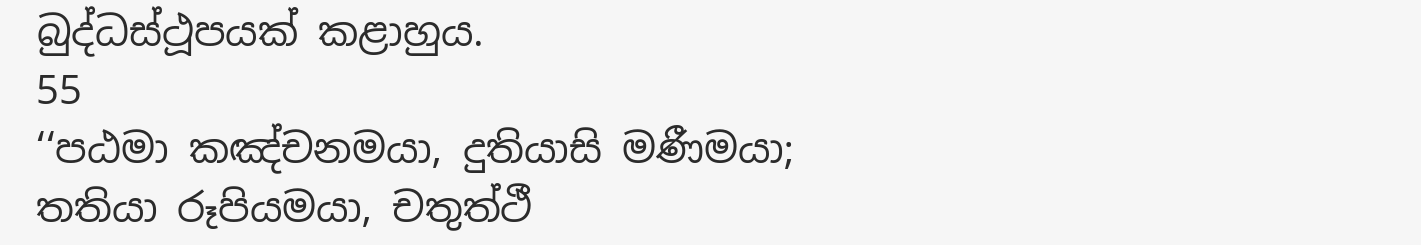බුද්ධස්ථූපයක් කළාහුය.
55
‘‘පඨමා කඤ්චනමයා, දුතියාසි මණීමයා;
තතියා රූපියමයා, චතුත්ථී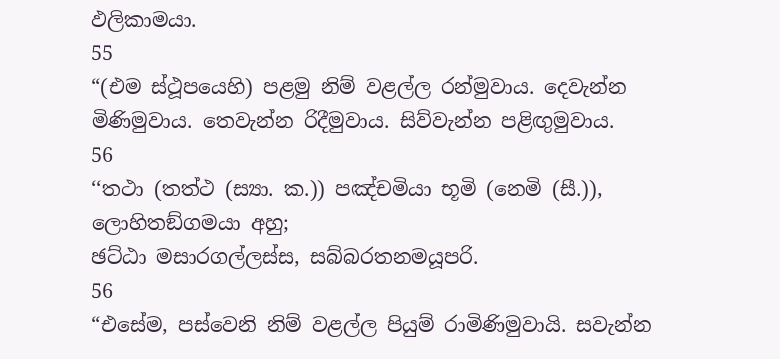ඵලිකාමයා.
55
“(එම ස්ථූපයෙහි) පළමු නිම් වළල්ල රන්මුවාය. දෙවැන්න මිණිමුවාය. තෙවැන්න රිදීමුවාය. සිව්වැන්න පළිඟුමුවාය.
56
‘‘තථා (තත්ථ (ස්‍යා. ක.)) පඤ්චමියා භූමි (නෙමි (සී.)), ලොහිතඞ්ගමයා අහු;
ඡට්ඨා මසාරගල්ලස්ස, සබ්බරතනමයූපරි.
56
“එසේම, පස්වෙනි නිම් වළල්ල පියුම් රාමිණිමුවායි. සවැන්න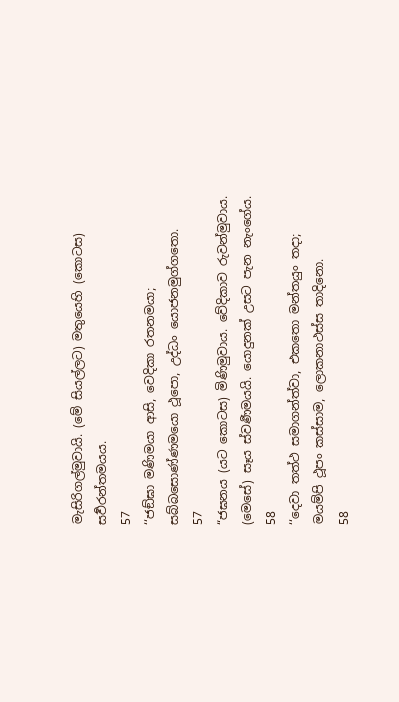මැසිරිගල්මුවායි. (මේ සියල්ලට) මතුයෙහි (කොටස) සර්‍වරන්තමයය.
57
‘‘ජඞ්ඝා මණිමයා ආසි, වෙදිකා රතනමයා;
සබ්බසොණ්ණමයො ථූපො, උද්ධං යොජනමුග්ගතො.
57
“ජඝනය (යට කොටස) මිණිමුවාය. වේදිකාව රුවන්මුවාය. (මෙසේ) සෑය ස්වර්‍ණමයයි. යොදුනක් උසට පැන නැංගේය.
58
‘‘දෙවා තත්ථ සමාගන්ත්වා, එකතො මන්තයුං තදා;
මයම්පි ථූපං කස්සාම, ලොකනාථස්ස තාදිනො.
58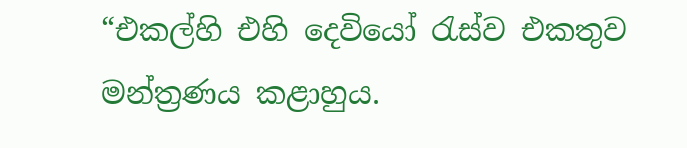“එකල්හි එහි දෙවියෝ රැස්ව එකතුව මන්ත්‍රණය කළාහුය.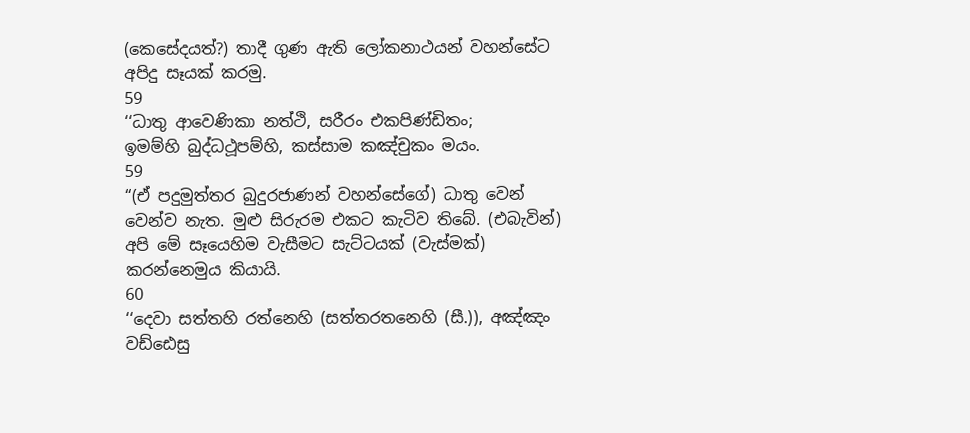(කෙසේදයත්?) තාදී ගුණ ඇති ලෝකනාථයන් වහන්සේට අපිදු සෑයක් කරමු.
59
‘‘ධාතු ආවෙණිකා නත්ථි, සරීරං එකපිණ්ඩිතං;
ඉමම්හි බුද්ධථූපම්හි, කස්සාම කඤ්චුකං මයං.
59
“(ඒ පදුමුත්තර බුදුරජාණන් වහන්සේගේ) ධාතු වෙන් වෙන්ව නැත. මුළු සිරුරම එකට කැටිව තිබේ. (එබැවින්) අපි මේ සෑයෙහිම වැසීමට සැට්ටයක් (වැස්මක්) කරන්නෙමුය කියායි.
60
‘‘දෙවා සත්තහි රත්නෙහි (සත්තරතනෙහි (සී.)), අඤ්ඤං වඩ්ඪෙසු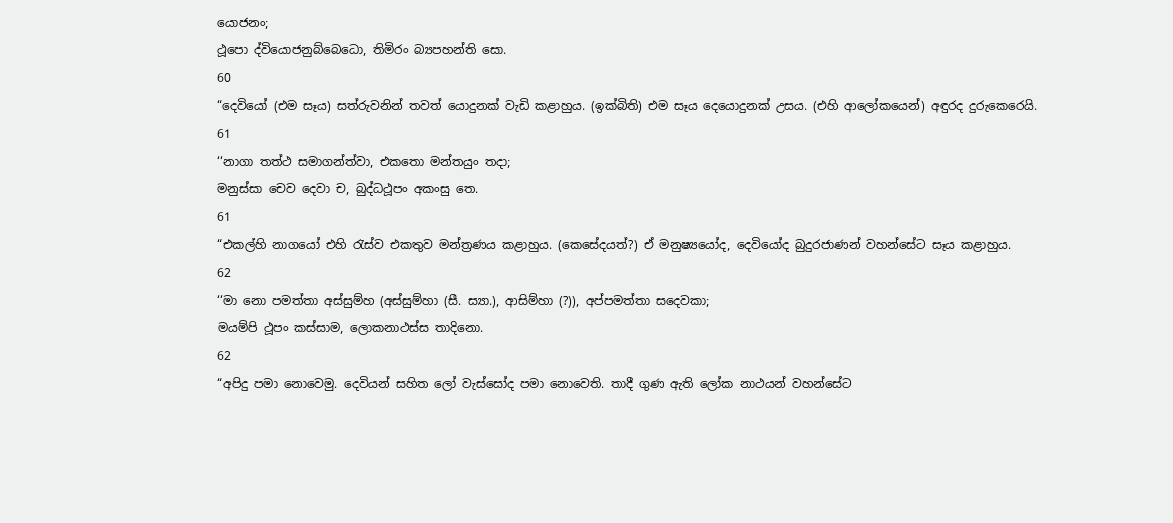යොජනං;
ථූපො ද්වියොජනුබ්බෙධො, තිමිරං බ්‍යපහන්ති සො.
60
“දෙවියෝ (එම සෑය) සත්රුවනින් තවත් යොදුනක් වැඩි කළාහුය. (ඉක්බිති) එම සෑය දෙයොදුනක් උසය. (එහි ආලෝකයෙන්) අඳුරද දුරුකෙරෙයි.
61
‘‘නාගා තත්ථ සමාගන්ත්වා, එකතො මන්තයුං තදා;
මනුස්සා චෙව දෙවා ච, බුද්ධථූපං අකංසු තෙ.
61
“එකල්හි නාගයෝ එහි රැස්ව එකතුව මන්ත්‍රණය කළාහුය. (කෙසේදයත්?) ඒ මනුෂ්‍යයෝද, දෙවියෝද බුදුරජාණන් වහන්සේට සෑය කළාහුය.
62
‘‘මා නො පමත්තා අස්සුම්හ (අස්සුම්හා (සී. ස්‍යා.), ආසිම්හා (?)), අප්පමත්තා සදෙවකා;
මයම්පි ථූපං කස්සාම, ලොකනාථස්ස තාදිනො.
62
“අපිදු පමා නොවෙමු. දෙවියන් සහිත ලෝ වැස්සෝද පමා නොවෙති. තාදී ගුණ ඇති ලෝක නාථයන් වහන්සේට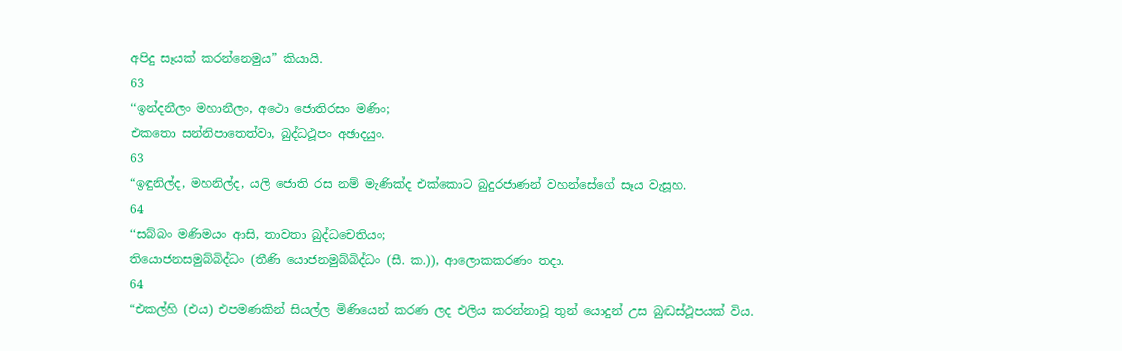අපිදු සෑයක් කරන්නෙමුය” කියායි.
63
‘‘ඉන්දනීලං මහානීලං, අථො ජොතිරසං මණිං;
එකතො සන්නිපාතෙත්වා, බුද්ධථූපං අඡාදයුං.
63
“ඉඳුනිල්ද, මහනිල්ද, යලි ජොති රස නම් මැණික්ද එක්කොට බුදුරජාණන් වහන්සේගේ සෑය වැසූහ.
64
‘‘සබ්බං මණිමයං ආසි, තාවතා බුද්ධචෙතියං;
තියොජනසමුබ්බිද්ධං (තීණි යොජනමුබ්බිද්ධං (සී. ක.)), ආලොකකරණං තදා.
64
“එකල්හි (එය) එපමණකින් සියල්ල මිණියෙන් කරණ ලද එලිය කරන්නාවූ තුන් යොදුන් උස බුද්‍ධස්ථූපයක් විය.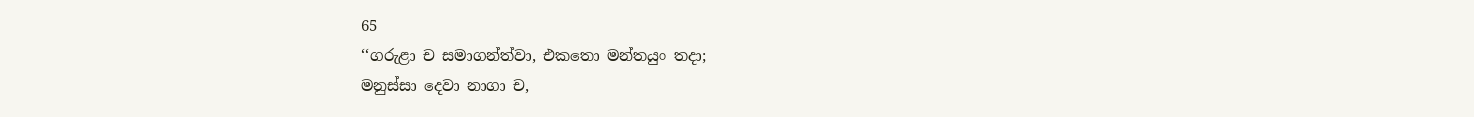65
‘‘ගරුළා ච සමාගන්ත්වා, එකතො මන්තයුං තදා;
මනුස්සා දෙවා නාගා ච,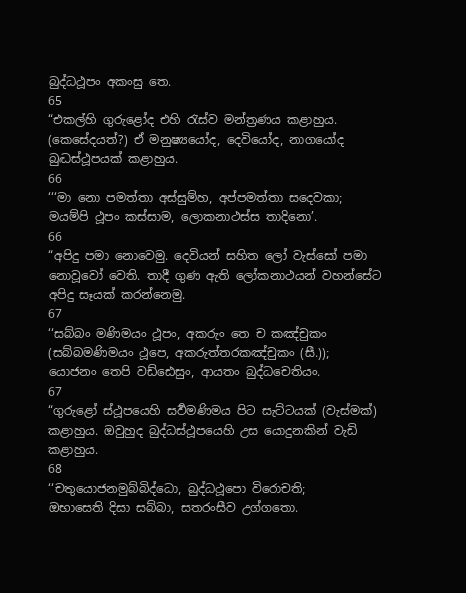බුද්ධථූපං අකංසු තෙ.
65
“එකල්හි ගුරුළෝද එහි රැස්ව මන්ත්‍රණය කළාහුය. (කෙසේදයත්?) ඒ මනුෂ්‍යයෝද, දෙවියෝද, නාගයෝද බුද්‍ධස්ථූපයක් කළාහුය.
66
‘‘‘මා නො පමත්තා අස්සුම්හ, අප්පමත්තා සදෙවකා;
මයම්පි ථූපං කස්සාම, ලොකනාථස්ස තාදිනො’.
66
“අපිදු පමා නොවෙමු. දෙවියන් සහිත ලෝ වැස්සෝ පමා නොවූවෝ වෙති. තාදී ගුණ ඇති ලෝකනාථයන් වහන්සේට අපිදු සෑයක් කරන්නෙමු.
67
‘‘සබ්බං මණිමයං ථූපං, අකරුං තෙ ච කඤ්චුකං (සබ්බමණිමයං ථූපෙ, අකරුත්තරකඤ්චුකං (සී.));
යොජනං තෙපි වඩ්ඪෙසුං, ආයතං බුද්ධචෙතියං.
67
“ගුරුළෝ ස්ථූපයෙහි සර්‍වමණිමය පිට සැට්ටයක් (වැස්මක්) කළාහුය. ඔවුහුද බුද්ධස්ථූපයෙහි උස යොදුනකින් වැඩි කළාහුය.
68
‘‘චතුයොජනමුබ්බිද්ධො, බුද්ධථූපො විරොචති;
ඔභාසෙති දිසා සබ්බා, සතරංසීව උග්ගතො.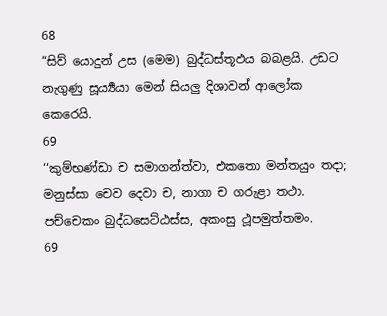68
“සිව් යොදුන් උස (මෙම) බුද්ධස්තූඵය බබළයි. උඩට නැගුණු සූර්‍ය්‍යයා මෙන් සියලු දිශාවන් ආලෝක කෙරෙයි.
69
‘‘කුම්භණ්ඩා ච සමාගන්ත්වා, එකතො මන්තයුං තදා;
මනුස්සා චෙව දෙවා ච, නාගා ච ගරුළා තථා.
පච්චෙකං බුද්ධසෙට්ඨස්ස, අකංසු ථූපමුත්තමං.
69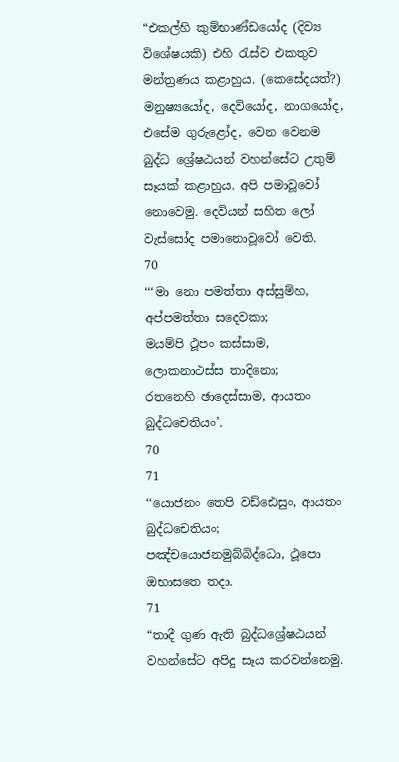“එකල්හි කුම්භාණ්ඩයෝද (දිව්‍ය විශේෂයකි) එහි රැස්ව එකතුව මන්ත්‍රණය කළාහුය. (කෙසේදයත්?) මනුෂ්‍යයෝද, දෙවියෝද, නාගයෝද, එසේම ගුරුළෝද, වෙන වෙනම බුද්ධ ශ්‍රේෂඨයන් වහන්සේට උතුම් සෑයක් කළාහුය. අපි පමාවූවෝ නොවෙමු. දෙවියන් සහිත ලෝ වැස්සෝද පමානොවූවෝ වෙති.
70
‘‘‘මා නො පමත්තා අස්සුම්හ, අප්පමත්තා සදෙවකා;
මයම්පි ථූපං කස්සාම, ලොකනාථස්ස තාදිනො;
රතනෙහි ඡාදෙස්සාම, ආයතං බුද්ධචෙතියං’.
70
71
‘‘යොජනං තෙපි වඩ්ඪෙසුං, ආයතං බුද්ධචෙතියං;
පඤ්චයොජනමුබ්බිද්ධො, ථූපො ඔභාසතෙ තදා.
71
“තාදී ගුණ ඇති බුද්ධශ්‍රේෂඨයන් වහන්සේට අපිදු සෑය කරවන්නෙමු.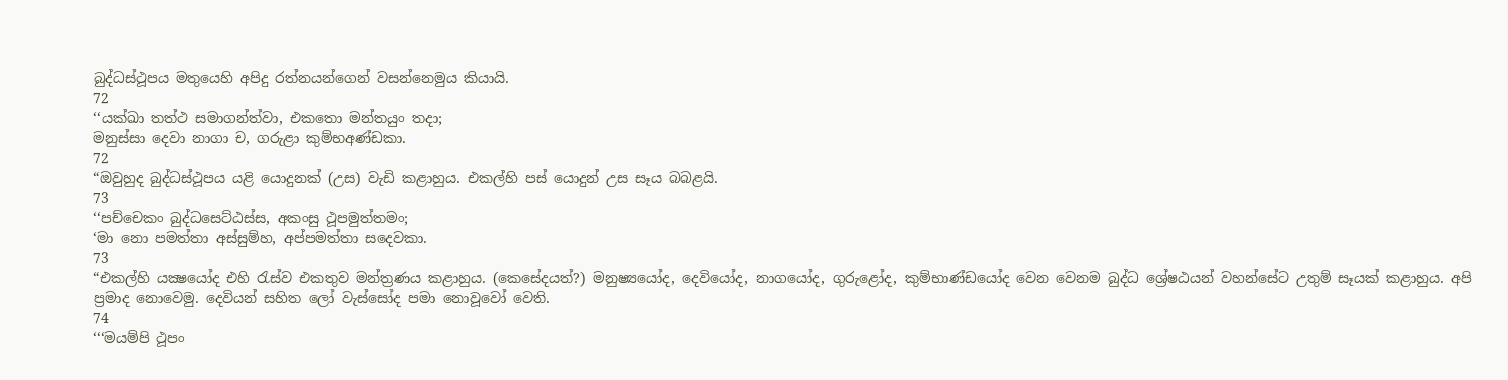බුද්ධස්ථූපය මතුයෙහි අපිදු රත්නයන්ගෙන් වසන්නෙමුය කියායි.
72
‘‘යක්ඛා තත්ථ සමාගන්ත්වා, එකතො මන්තයුං තදා;
මනුස්සා දෙවා නාගා ච, ගරුළා කුම්භඅණ්ඩකා.
72
“ඔවුහුද බුද්ධස්ථූපය යළි යොදුනක් (උස) වැඩි කළාහුය. එකල්හි පස් යොදුන් උස සෑය බබළයි.
73
‘‘පච්චෙකං බුද්ධසෙට්ඨස්ස, අකංසු ථූපමුත්තමං;
‘මා නො පමත්තා අස්සුම්හ, අප්පමත්තා සදෙවකා.
73
“එකල්හි යක්‍ෂයෝද එහි රැස්ව එකතුව මන්ත්‍රණය කළාහුය. (කෙසේදයත්?) මනුෂ්‍යයෝද, දෙවියෝද, නාගයෝද, ගුරුළෝද, කුම්භාණ්ඩයෝද වෙන වෙනම බුද්ධ ශ්‍රේෂඨයන් වහන්සේට උතුම් සෑයක් කළාහුය. අපි ප්‍රමාද නොවෙමු. දෙවියන් සහිත ලෝ වැස්සෝද පමා නොවූවෝ වෙති.
74
‘‘‘මයම්පි ථූපං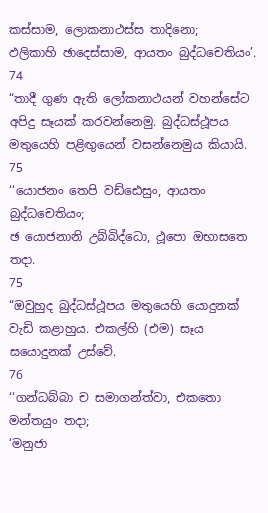කස්සාම, ලොකනාථස්ස තාදිනො;
ඵලිකාහි ඡාදෙස්සාම, ආයතං බුද්ධචෙතියං’.
74
“තාදී ගුණ ඇති ලෝකනාථයන් වහන්සේට අපිදු සෑයක් කරවන්නෙමු. බුද්ධස්ථූපය මතුයෙහි පළිඟුයෙන් වසන්නෙමුය කියායි.
75
‘‘යොජනං තෙපි වඩ්ඪෙසුං, ආයතං බුද්ධචෙතියං;
ඡ යොජනානි උබ්බිද්ධො, ථූපො ඔභාසතෙ තදා.
75
“ඔවුහුද බුද්ධස්ථූපය මතුයෙහි යොදුනක් වැඩි කළාහුය. එකල්හි (එම) සෑය සයොදුනක් උස්වේ.
76
‘‘ගන්ධබ්බා ච සමාගන්ත්වා, එකතො මන්තයුං තදා;
‘මනුජා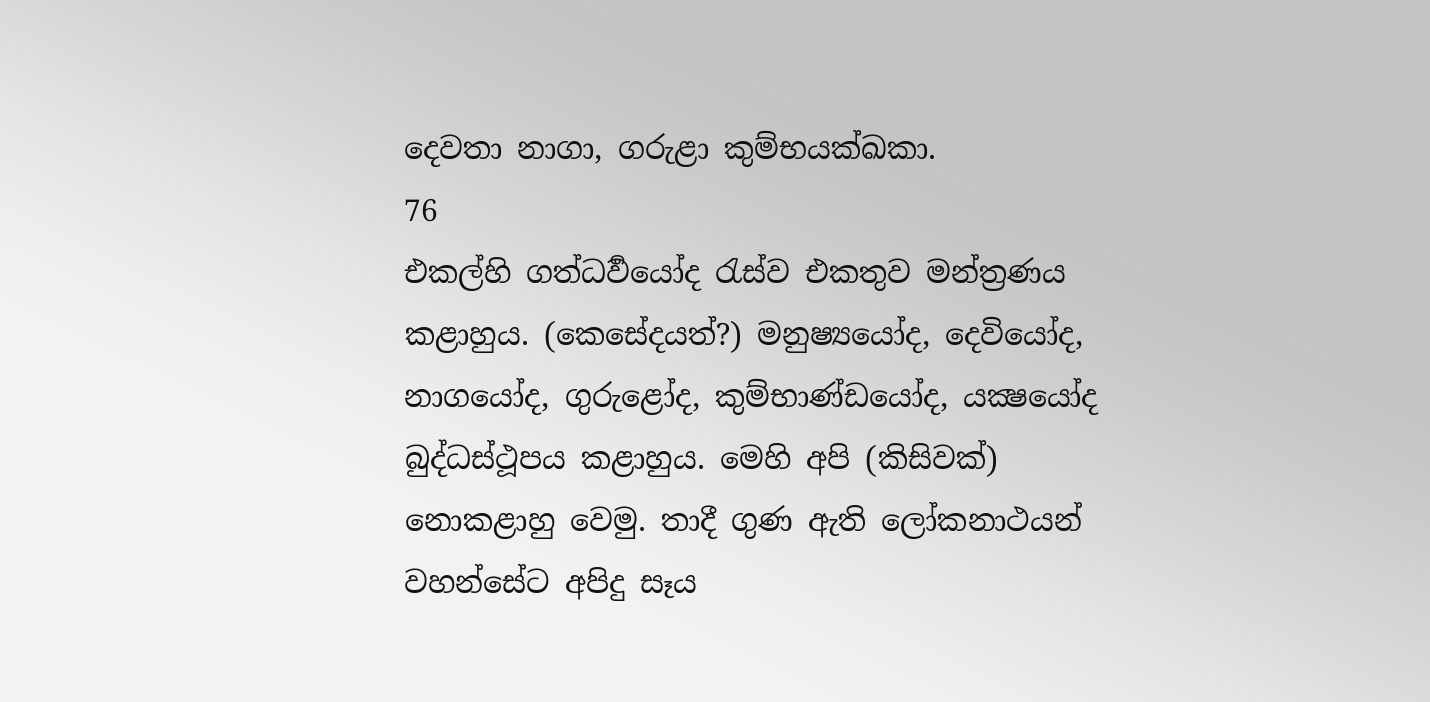දෙවතා නාගා, ගරුළා කුම්භයක්ඛකා.
76
එකල්හි ගත්‍ධර්‍වයෝද රැස්ව එකතුව මන්ත්‍රණය කළාහුය. (කෙසේදයත්?) මනුෂ්‍යයෝද, දෙවියෝද, නාගයෝද, ගුරුළෝද, කුම්භාණ්ඩයෝද, යක්‍ෂයෝද බුද්ධස්ථූපය කළාහුය. මෙහි අපි (කිසිවක්) නොකළාහු වෙමු. තාදී ගුණ ඇති ලෝකනාථයන් වහන්සේට අපිදු සෑය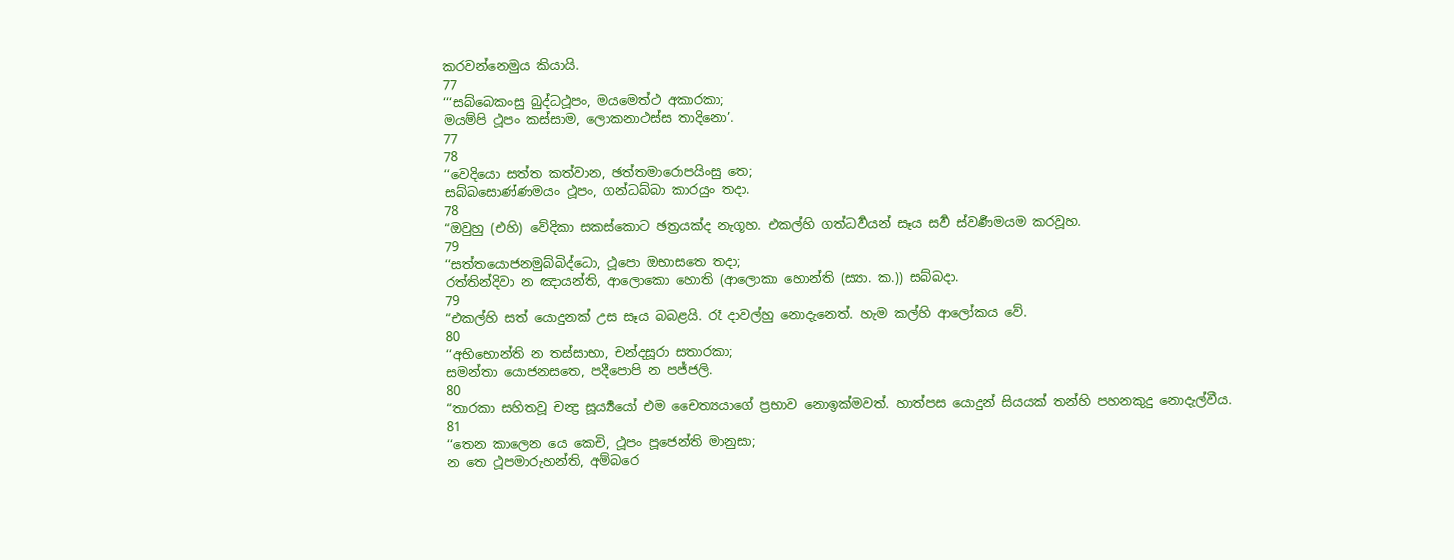කරවන්නෙමුය කියායි.
77
‘‘‘සබ්බෙකංසු බුද්ධථූපං, මයමෙත්ථ අකාරකා;
මයම්පි ථූපං කස්සාම, ලොකනාථස්ස තාදිනො’.
77
78
‘‘වෙදියො සත්ත කත්වාන, ඡත්තමාරොපයිංසු තෙ;
සබ්බසොණ්ණමයං ථූපං, ගන්ධබ්බා කාරයුං තදා.
78
“ඔවුහු (එහි) වේදිකා සකස්කොට ඡත්‍රයක්ද නැගූහ. එකල්හි ගත්‍ධර්‍වයන් සෑය සර්‍ව ස්වර්‍ණමයම කරවූහ.
79
‘‘සත්තයොජනමුබ්බිද්ධො, ථූපො ඔභාසතෙ තදා;
රත්තින්දිවා න ඤායන්ති, ආලොකො හොති (ආලොකා හොන්ති (ස්‍යා. ක.)) සබ්බදා.
79
“එකල්හි සත් යොදුනක් උස සෑය බබළයි. රෑ දාවල්හු නොදැනෙත්. හැම කල්හි ආලෝකය වේ.
80
‘‘අභිභොන්ති න තස්සාභා, චන්දසූරා සතාරකා;
සමන්තා යොජනසතෙ, පදීපොපි න පජ්ජලි.
80
“තාරකා සහිතවූ චන්‍ද්‍ර සූර්‍ය්‍යයෝ එම චෛත්‍යයාගේ ප්‍රභාව නොඉක්මවත්. හාත්පස යොදුන් සියයක් තන්හි පහනකුදු නොදැල්වීය.
81
‘‘තෙන කාලෙන යෙ කෙචි, ථූපං පූජෙන්ති මානුසා;
න තෙ ථූපමාරුහන්ති, අම්බරෙ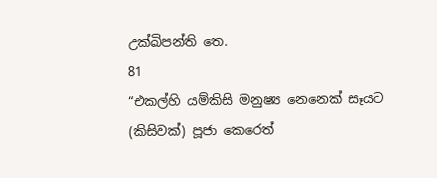උක්ඛිපන්ති තෙ.
81
“එකල්හි යම්කිසි මනුෂ්‍ය නෙනෙක් සෑයට (කිසිවක්) පූජා කෙරෙත්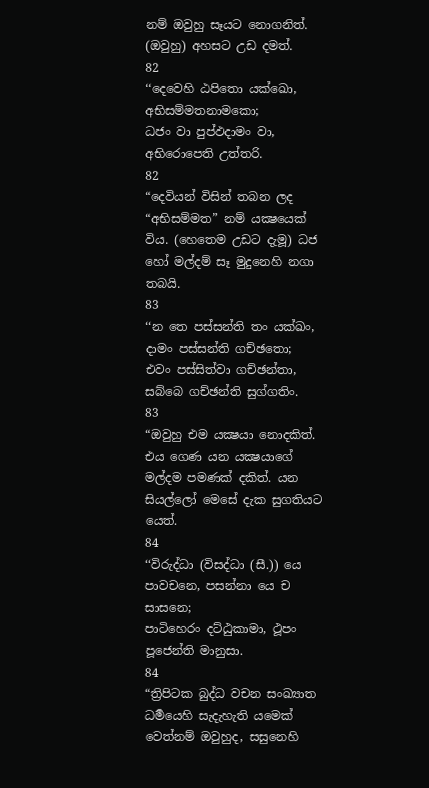නම් ඔවුහු සෑයට නොගනිත්. (ඔවුහු) අහසට උඩ දමත්.
82
‘‘දෙවෙහි ඨපිතො යක්ඛො, අභිසම්මතනාමකො;
ධජං වා පුප්ඵදාමං වා, අභිරොපෙති උත්තරි.
82
“දෙවියන් විසින් තබන ලද “අභිසම්මත” නම් යක්‍ෂයෙක් විය. (හෙතෙම උඩට දැමූ) ධජ හෝ මල්දම් සෑ මුදුනෙහි නගා තබයි.
83
‘‘න තෙ පස්සන්ති තං යක්ඛං, දාමං පස්සන්ති ගච්ඡතො;
එවං පස්සිත්වා ගච්ඡන්තා, සබ්බෙ ගච්ඡන්ති සුග්ගතිං.
83
“ඔවුහු එම යක්‍ෂයා නොදකිත්. එය ගෙණ යන යක්‍ෂයාගේ මල්දම පමණක් දකිත්. යන සියල්ලෝ මෙසේ දැක සුගතියට යෙත්.
84
‘‘විරුද්ධා (විසද්ධා (සී.)) යෙ පාවචනෙ, පසන්නා යෙ ච සාසනෙ;
පාටිහෙරං දට්ඨුකාමා, ථූපං පූජෙන්ති මානුසා.
84
“ත්‍රිපිටක බුද්ධ වචන සංඛ්‍යාත ධර්‍මයෙහි සැදැහැති යමෙක් වෙත්නම් ඔවුහුද, සසුනෙහි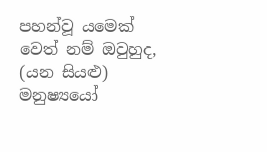පහන්වූ යමෙක් වෙත් නම් ඔවුහුද, (යන සියළු) මනුෂ්‍යයෝ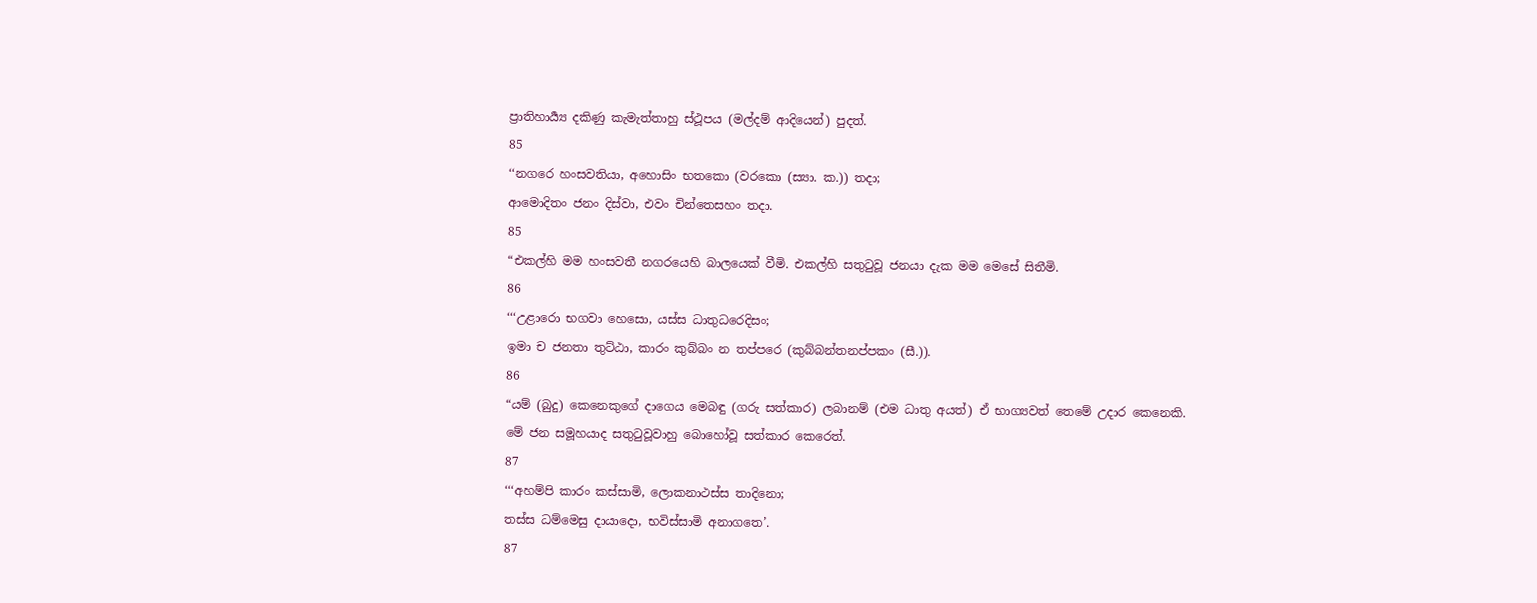ප්‍රාතිහාර්‍ය්‍ය දකිණු කැමැත්තාහු ස්ථූපය (මල්දම් ආදියෙන්) පුදත්.
85
‘‘නගරෙ හංසවතියා, අහොසිං භතකො (වරකො (ස්‍යා. ක.)) තදා;
ආමොදිතං ජනං දිස්වා, එවං චින්තෙසහං තදා.
85
“එකල්හි මම හංසවතී නගරයෙහි බාලයෙක් වීමි. එකල්හි සතුටුවූ ජනයා දැක මම මෙසේ සිතීමි.
86
‘‘‘උළාරො භගවා හෙසො, යස්ස ධාතුධරෙදිසං;
ඉමා ච ජනතා තුට්ඨා, කාරං කුබ්බං න තප්පරෙ (කුබ්බන්තනප්පකං (සී.)).
86
“යම් (බුදු) කෙනෙකුගේ දාගෙය මෙබඳු (ගරු සත්කාර) ලබානම් (එම ධාතු අයත්) ඒ භාග්‍යවත් තෙමේ උදාර කෙනෙකි. මේ ජන සමූහයාද සතුටුවූවාහු බොහෝවූ සත්කාර කෙරෙත්.
87
‘‘‘අහම්පි කාරං කස්සාමි, ලොකනාථස්ස තාදිනො;
තස්ස ධම්මෙසු දායාදො, භවිස්සාමි අනාගතෙ’.
87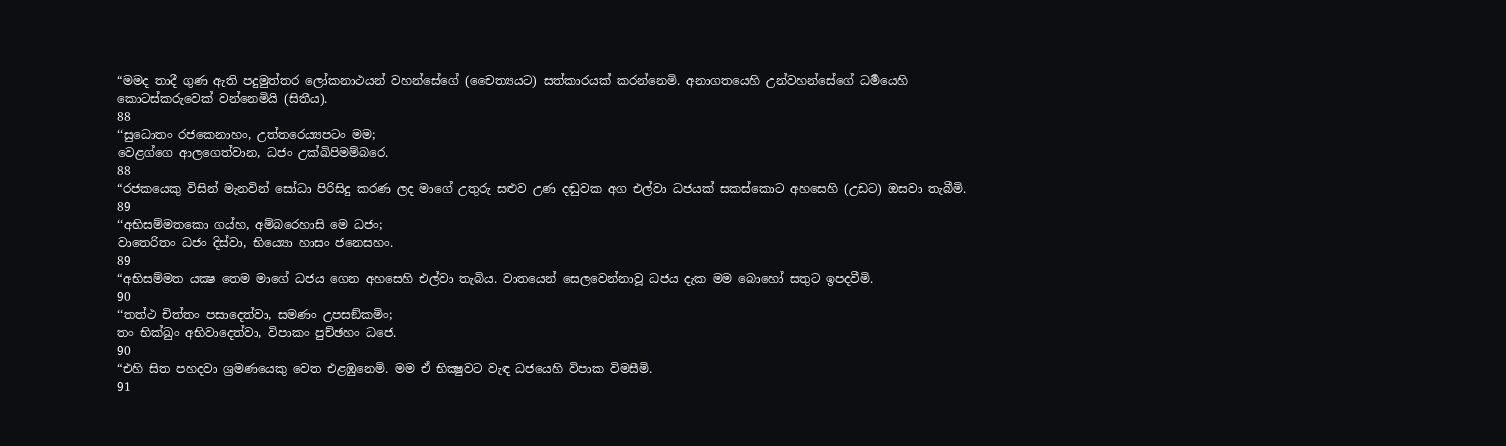“මමද තාදී ගුණ ඇති පදුමුත්තර ලෝකනාථයන් වහන්සේගේ (චෛත්‍යයට) සත්කාරයක් කරන්නෙමි. අනාගතයෙහි උන්වහන්සේගේ ධර්‍මයෙහි කොටස්කරුවෙක් වන්නෙමියි (සිතීය).
88
‘‘සුධොතං රජකෙනාහං, උත්තරෙය්‍යපටං මම;
වෙළග්ගෙ ආලගෙත්වාන, ධජං උක්ඛිපිමම්බරෙ.
88
“රජකයෙකු විසින් මැනවින් සෝධා පිරිසිදු කරණ ලද මාගේ උතුරු සළුව උණ දඬුවක අග එල්වා ධජයක් සකස්කොට අහසෙහි (උඩට) ඔසවා තැබීමි.
89
‘‘අභිසම්මතකො ගය්හ, අම්බරෙහාසි මෙ ධජං;
වාතෙරිතං ධජං දිස්වා, භිය්‍යො හාසං ජනෙසහං.
89
“අභිසම්මත යක්‍ෂ තෙම මාගේ ධජය ගෙන අහසෙහි එල්වා තැබිය. වාතයෙන් සෙලවෙන්නාවූ ධජය දැක මම බොහෝ සතුට ඉපදවීමි.
90
‘‘තත්ථ චිත්තං පසාදෙත්වා, සමණං උපසඞ්කමිං;
තං භික්ඛුං අභිවාදෙත්වා, විපාකං පුච්ඡහං ධජෙ.
90
“එහි සිත පහදවා ශ්‍රමණයෙකු වෙත එළඹුනෙමි. මම ඒ භික්‍ෂුවට වැඳ ධජයෙහි විපාක විමසීමි.
91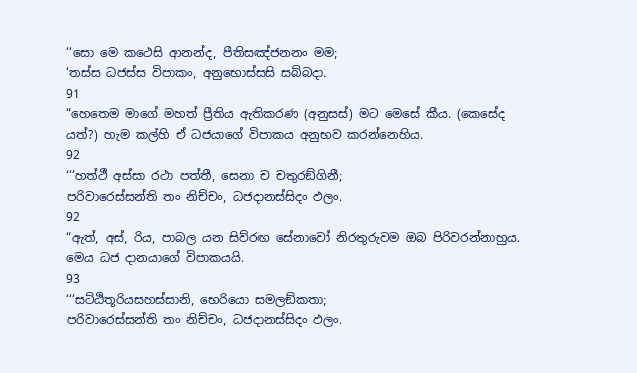‘‘සො මෙ කථෙසි ආනන්ද, පීතිසඤ්ජනනං මම;
‘තස්ස ධජස්ස විපාකං, අනුභොස්සසි සබ්බදා.
91
“හෙතෙම මාගේ මහත් ප්‍රීතිය ඇතිකරණ (අනුසස්) මට මෙසේ කීය. (කෙසේද යත්?) හැම කල්හි ඒ ධජයාගේ විපාකය අනුභව කරන්නෙහිය.
92
‘‘‘හත්ථී අස්සා රථා පත්තී, සෙනා ච චතුරඞ්ගිනී;
පරිවාරෙස්සන්ති තං නිච්චං, ධජදානස්සිදං ඵලං.
92
“ඇත්, අස්, රිය, පාබල යන සිව්රඟ සේනාවෝ නිරතුරුවම ඔබ පිරිවරන්නාහුය. මෙය ධජ දානයාගේ විපාකයයි.
93
‘‘‘සට්ඨිතූරියසහස්සානි, භෙරියො සමලඞ්කතා;
පරිවාරෙස්සන්ති තං නිච්චං, ධජදානස්සිදං ඵලං.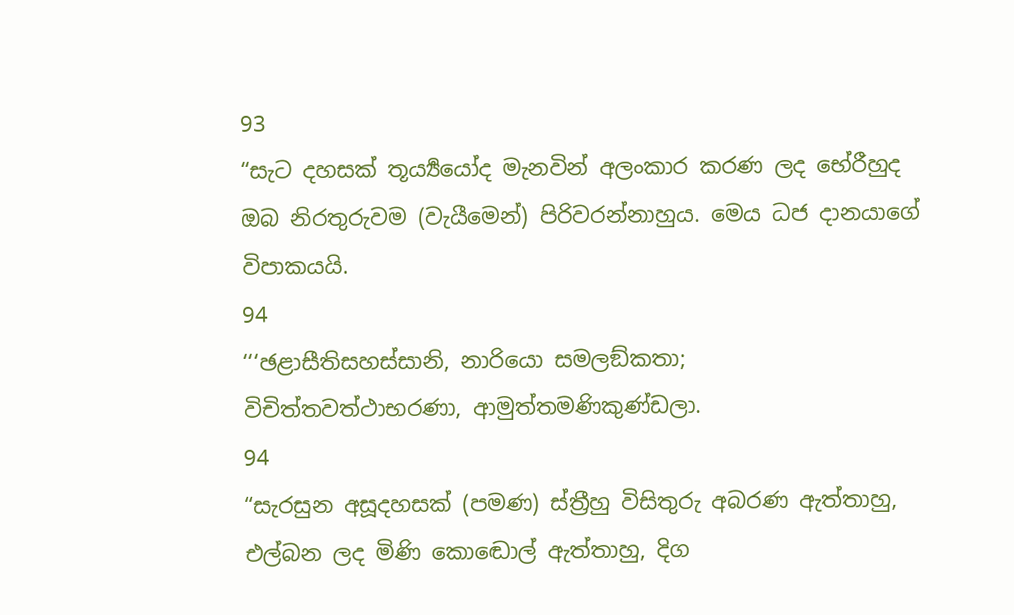93
“සැට දහසක් තූර්‍ය්‍යයෝද මැනවින් අලංකාර කරණ ලද භේරීහුද ඔබ නිරතුරුවම (වැයීමෙන්) පිරිවරන්නාහුය. මෙය ධජ දානයාගේ විපාකයයි.
94
‘‘‘ඡළාසීතිසහස්සානි, නාරියො සමලඞ්කතා;
විචිත්තවත්ථාභරණා, ආමුත්තමණිකුණ්ඩලා.
94
“සැරසුන අසූදහසක් (පමණ) ස්ත්‍රීහු විසිතුරු අබරණ ඇත්තාහු, එල්බන ලද මිණි කොඬොල් ඇත්තාහු, දිග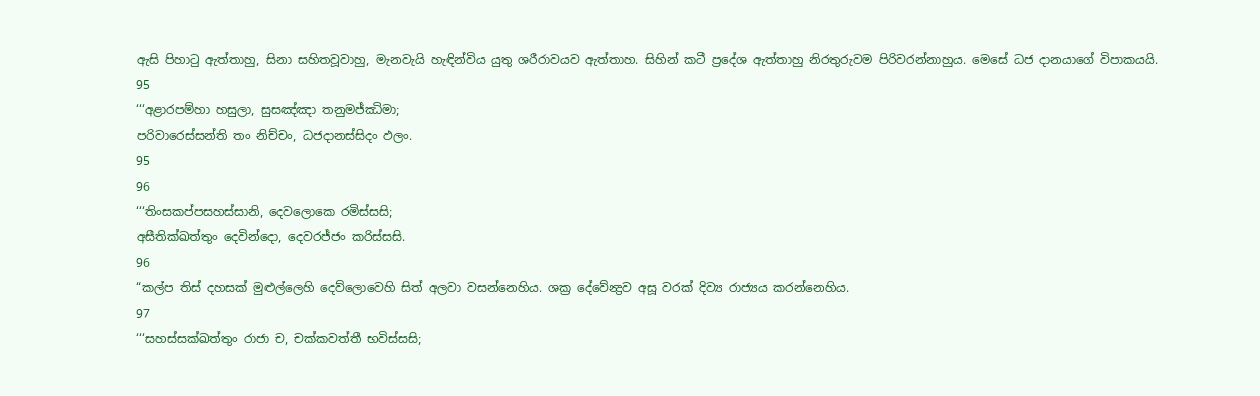ඇසි පිහාටු ඇත්තාහු, සිනා සහිතවූවාහු, මැනවැයි හැඳින්විය යුතු ශරීරාවයව ඇත්තාහ. සිහින් කටී ප්‍රදේශ ඇත්තාහු නිරතුරුවම පිරිවරන්නාහුය. මෙසේ ධජ දානයාගේ විපාකයයි.
95
‘‘‘අළාරපම්හා හසුලා, සුසඤ්ඤා තනුමජ්ඣිමා;
පරිවාරෙස්සන්ති තං නිච්චං, ධජදානස්සිදං ඵලං.
95
96
‘‘‘තිංසකප්පසහස්සානි, දෙවලොකෙ රමිස්සසි;
අසීතික්ඛත්තුං දෙවින්දො, දෙවරජ්ජං කරිස්සසි.
96
“කල්ප තිස් දහසක් මුළුල්ලෙහි දෙව්ලොවෙහි සිත් අලවා වසන්නෙහිය. ශක්‍ර දේවේන්‍ද්‍රව අසූ වරක් දිව්‍ය රාජ්‍යය කරන්නෙහිය.
97
‘‘‘සහස්සක්ඛත්තුං රාජා ච, චක්කවත්තී භවිස්සසි;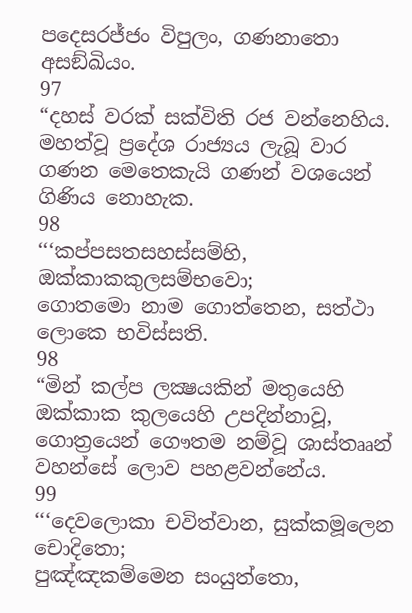පදෙසරජ්ජං විපුලං, ගණනාතො අසඞ්ඛියං.
97
“දහස් වරක් සක්විති රජ වන්නෙහිය. මහත්වූ ප්‍රදේශ රාජ්‍යය ලැබූ වාර ගණන මෙතෙකැයි ගණන් වශයෙන් ගිණිය නොහැක.
98
‘‘‘කප්පසතසහස්සම්හි, ඔක්කාකකුලසම්භවො;
ගොතමො නාම ගොත්තෙන, සත්ථා ලොකෙ භවිස්සති.
98
“මින් කල්ප ලක්‍ෂයකින් මතුයෙහි ඔක්කාක කුලයෙහි උපදින්නාවූ, ගොත්‍රයෙන් ගෞතම නම්වූ ශාස්තෲන් වහන්සේ ලොව පහළවන්නේය.
99
‘‘‘දෙවලොකා චවිත්වාන, සුක්කමූලෙන චොදිතො;
පුඤ්ඤකම්මෙන සංයුත්තො,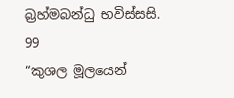බ්‍රහ්මබන්ධු භවිස්සසි.
99
“කුශල මූලයෙන්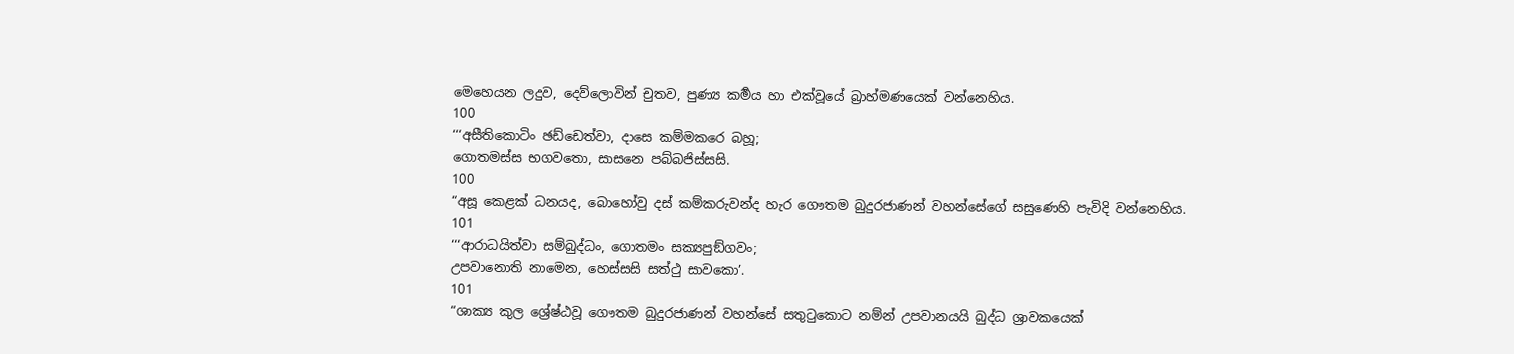මෙහෙයන ලදුව, දෙව්ලොවින් චුතව, පුණ්‍ය කර්‍මය හා එක්වූයේ බ්‍රාහ්මණයෙක් වන්නෙහිය.
100
‘‘‘අසීතිකොටිං ඡඩ්ඩෙත්වා, දාසෙ කම්මකරෙ බහූ;
ගොතමස්ස භගවතො, සාසනෙ පබ්බජිස්සසි.
100
“අසූ කෙළක් ධනයද, බොහෝවු දස් කම්කරුවන්ද හැර ගෞතම බුදුරජාණන් වහන්සේගේ සසුණෙහි පැවිදි වන්නෙහිය.
101
‘‘‘ආරාධයිත්වා සම්බුද්ධං, ගොතමං සක්‍යපුඞ්ගවං;
උපවානොති නාමෙන, හෙස්සසි සත්ථු සාවකො’.
101
“ශාක්‍ය කුල ශ්‍රේෂ්ඨවූ ගෞතම බුදුරජාණන් වහන්සේ සතුටුකොට නම්න් උපවානයයි බුද්ධ ශ්‍රාවකයෙක්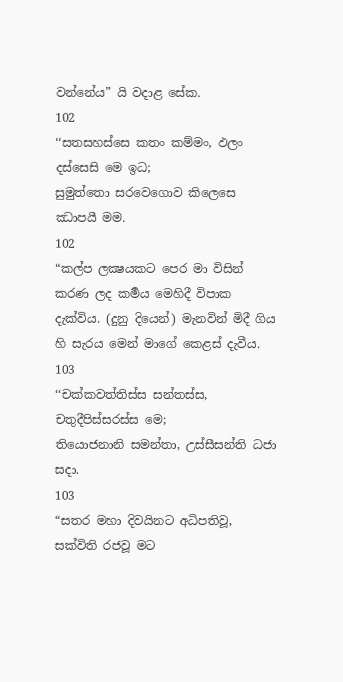වන්නේය” යි වදාළ සේක.
102
‘‘සතසහස්සෙ කතං කම්මං, ඵලං දස්සෙසි මෙ ඉධ;
සුමුත්තො සරවෙගොව කිලෙසෙ ඣාපයී මම.
102
“කල්ප ලක්‍ෂයකට පෙර මා විසින් කරණ ලද කර්‍මය මෙහිදී විපාක දැක්විය. (දුනු දියෙන්) මැනවින් මිදී ගිය හි සැරය මෙන් මාගේ කෙළස් දැවීය.
103
‘‘චක්කවත්තිස්ස සන්තස්ස, චතුදීපිස්සරස්ස මෙ;
තියොජනානි සමන්තා, උස්සීසන්ති ධජා සදා.
103
“සතර මහා දිවයිනට අධිපතිවූ, සක්විති රජවූ මට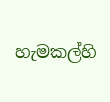හැමකල්හි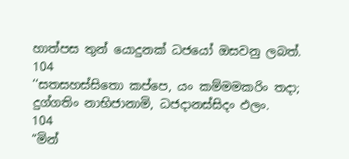හාත්පස තුන් යොදුනක් ධජයෝ ඔසවනු ලබත්.
104
‘‘සතසහස්සිතො කප්පෙ, යං කම්මමකරිං තදා;
දුග්ගතිං නාභිජානාමි, ධජදානස්සිදං ඵලං.
104
“මින්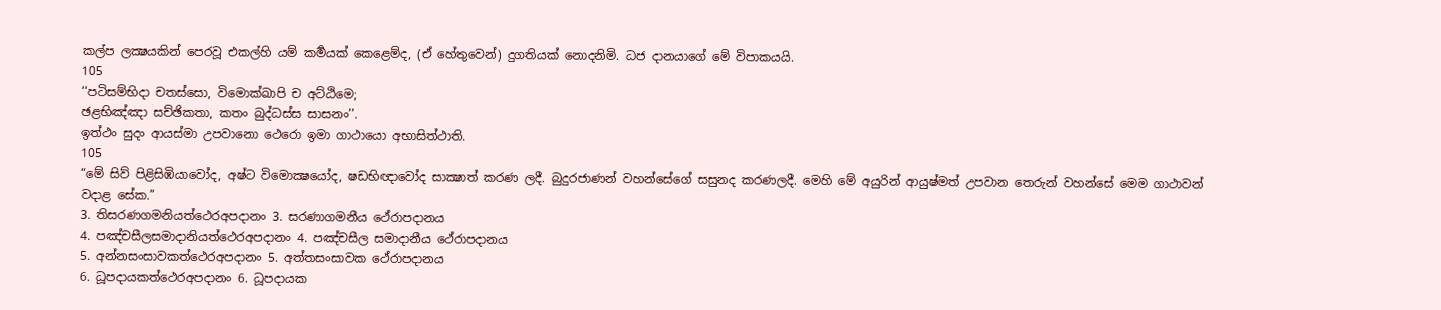කල්ප ලක්‍ෂයකින් පෙරවූ එකල්හි යම් කර්‍මයක් කෙළෙම්ද, (ඒ හේතුවෙන්) දුගතියක් නොදනිමි. ධජ දානයාගේ මේ විපාකයයි.
105
‘‘පටිසම්භිදා චතස්සො, විමොක්ඛාපි ච අට්ඨිමෙ;
ඡළභිඤ්ඤා සච්ඡිකතා, කතං බුද්ධස්ස සාසනං’’.
ඉත්ථං සුදං ආයස්මා උපවානො ථෙරො ඉමා ගාථායො අභාසිත්ථාති.
105
“මේ සිව් පිළිසිඹියාවෝද, අෂ්ට විමොක්‍ෂයෝද, ෂඩභිඥාවෝද සාක්‍ෂාත් කරණ ලදී. බුදුරජාණන් වහන්සේගේ සසුනද කරණලදී. මෙහි මේ අයුරින් ආයුෂ්මත් උපවාන තෙරුන් වහන්සේ මෙම ගාථාවන් වදාළ සේක.”
3. තිසරණගමනියත්ථෙරඅපදානං 3. සරණාගමනීය ථේරාපදානය
4. පඤ්චසීලසමාදානියත්ථෙරඅපදානං 4. පඤ්චසීල සමාදානීය ථේරාපදානය
5. අන්නසංසාවකත්ථෙරඅපදානං 5. අත්තසංසාවක ථේරාපදානය
6. ධූපදායකත්ථෙරඅපදානං 6. ධූපදායක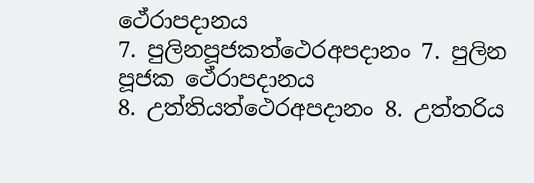ථේරාපදානය
7. පුලිනපූජකත්ථෙරඅපදානං 7. පුලින පූජක ථේරාපදානය
8. උත්තියත්ථෙරඅපදානං 8. උත්තරිය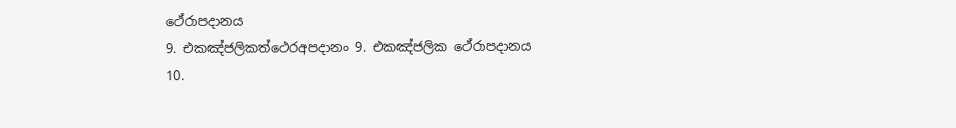ථේරාපදානය
9. එකඤ්ජලිකත්ථෙරඅපදානං 9. එකඤ්ජලික ථේරාපදානය
10.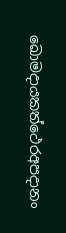ඛොමදායකත්ථෙරඅපදානං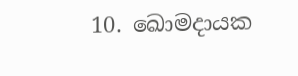10. ඛොමදායක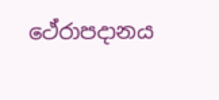ථේරාපදානය